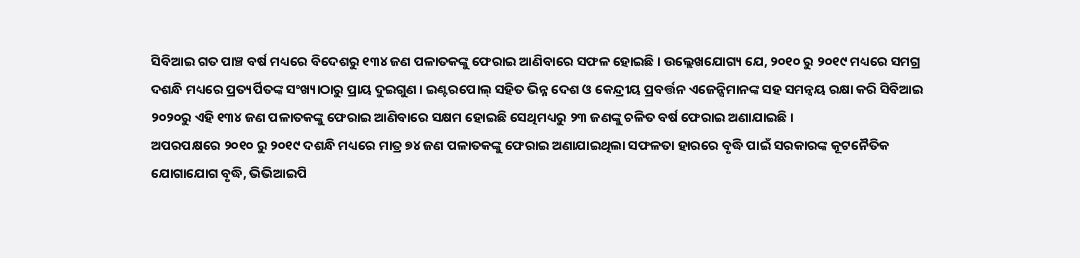ସିବିଆଇ ଗତ ପାଞ୍ଚ ବର୍ଷ ମଧ୍ୟରେ ବିଦେଶରୁ ୧୩୪ ଜଣ ପଳାତକଙ୍କୁ ଫେରାଇ ଆଣିବାରେ ସଫଳ ହୋଇଛି। ଉଲ୍ଲେଖଯୋଗ୍ୟ ଯେ, ୨୦୧୦ ରୁ ୨୦୧୯ ମଧ୍ୟରେ ସମଗ୍ର ଦଶନ୍ଧି ମଧ୍ୟରେ ପ୍ରତ୍ୟର୍ପିତଙ୍କ ସଂଖ୍ୟାଠାରୁ ପ୍ରାୟ ଦୁଇଗୁଣ । ଇଣ୍ଟରପୋଲ୍ ସହିତ ଭିନ୍ନ ଦେଶ ଓ କେନ୍ଦ୍ରୀୟ ପ୍ରବର୍ତ୍ତନ ଏଜେନ୍ସିମାନଙ୍କ ସହ ସମନ୍ବୟ ରକ୍ଷା କରି ସିବିଆଇ ୨୦୨୦ରୁ ଏହି ୧୩୪ ଜଣ ପଳାତକଙ୍କୁ ଫେରାଇ ଆଣିବାରେ ସକ୍ଷମ ହୋଇଛି ସେଥିମଧ୍ୟରୁ ୨୩ ଜଣଙ୍କୁ ଚଳିତ ବର୍ଷ ଫେରାଇ ଅଣାଯାଇଛି ।
ଅପରପକ୍ଷରେ ୨୦୧୦ ରୁ ୨୦୧୯ ଦଶନ୍ଧି ମଧ୍ୟରେ ମାତ୍ର ୭୪ ଜଣ ପଳାତକଙ୍କୁ ଫେରାଇ ଅଣାଯାଇଥିଲା ସଫଳତା ହାରରେ ବୃଦ୍ଧି ପାଇଁ ସରକାରଙ୍କ କୂଟନୈତିକ ଯୋଗାଯୋଗ ବୃଦ୍ଧି, ଭିଭିଆଇପି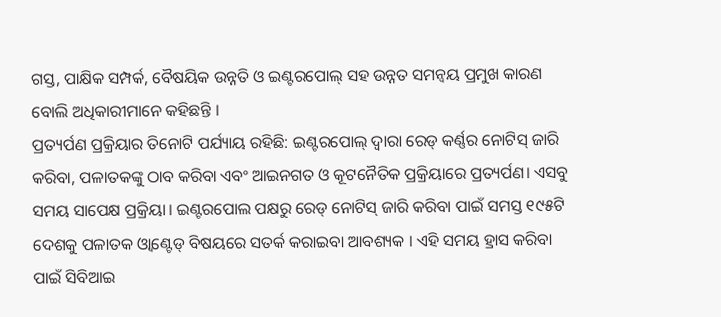ଗସ୍ତ, ପାକ୍ଷିକ ସମ୍ପର୍କ, ବୈଷୟିକ ଉନ୍ନତି ଓ ଇଣ୍ଟରପୋଲ୍ ସହ ଉନ୍ନତ ସମନ୍ଵୟ ପ୍ରମୁଖ କାରଣ ବୋଲି ଅଧିକାରୀମାନେ କହିଛନ୍ତି ।
ପ୍ରତ୍ୟର୍ପଣ ପ୍ରକ୍ରିୟାର ତିନୋଟି ପର୍ଯ୍ୟାୟ ରହିଛି: ଇଣ୍ଟରପୋଲ୍ ଦ୍ଵାରା ରେଡ୍ କର୍ଣ୍ଣର ନୋଟିସ୍ ଜାରି କରିବା, ପଳାତକଙ୍କୁ ଠାବ କରିବା ଏବଂ ଆଇନଗତ ଓ କୂଟନୈତିକ ପ୍ରକ୍ରିୟାରେ ପ୍ରତ୍ୟର୍ପଣ। ଏସବୁ ସମୟ ସାପେକ୍ଷ ପ୍ରକ୍ରିୟା। ଇଣ୍ଟରପୋଲ ପକ୍ଷରୁ ରେଡ୍ ନୋଟିସ୍ ଜାରି କରିବା ପାଇଁ ସମସ୍ତ ୧୯୫ଟି ଦେଶକୁ ପଳାତକ ଓ୍ୱାଣ୍ଟେଡ୍ ବିଷୟରେ ସତର୍କ କରାଇବା ଆବଶ୍ୟକ । ଏହି ସମୟ ହ୍ରାସ କରିବା ପାଇଁ ସିବିଆଇ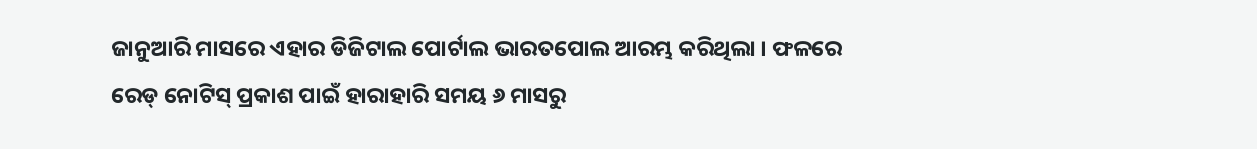ଜାନୁଆରି ମାସରେ ଏହାର ଡିଜିଟାଲ ପୋର୍ଟାଲ ଭାରତପୋଲ ଆରମ୍ଭ କରିଥିଲା । ଫଳରେ ରେଡ୍ ନୋଟିସ୍ ପ୍ରକାଶ ପାଇଁ ହାରାହାରି ସମୟ ୬ ମାସରୁ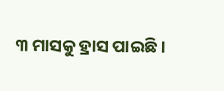୩ ମାସକୁ ହ୍ରାସ ପାଇଛି।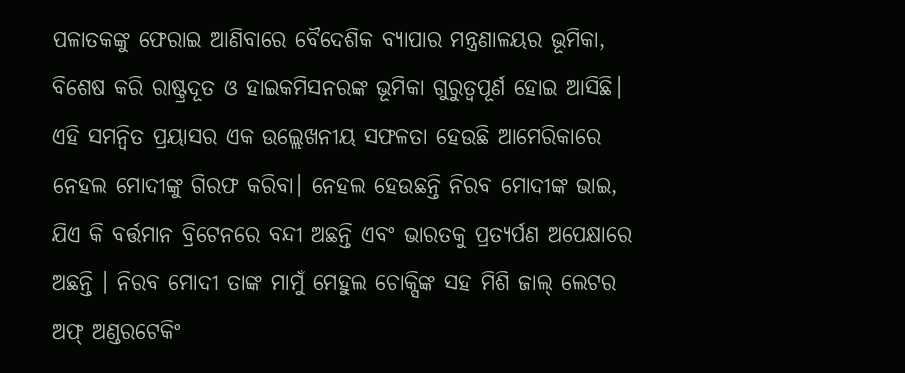ପଳାତକଙ୍କୁ ଫେରାଇ ଆଣିବାରେ ବୈଦେଶିକ ବ୍ୟାପାର ମନ୍ତ୍ରଣାଳୟର ଭୂମିକା, ବିଶେଷ କରି ରାଷ୍ଟ୍ରଦୂତ ଓ ହାଇକମିସନରଙ୍କ ଭୂମିକା ଗୁରୁତ୍ବପୂର୍ଣ ହୋଇ ଆସିଛି। ଏହି ସମନ୍ୱିତ ପ୍ରୟାସର ଏକ ଉଲ୍ଲେଖନୀୟ ସଫଳତା ହେଉଛି ଆମେରିକାରେ ନେହଲ ମୋଦୀଙ୍କୁ ଗିରଫ କରିବା। ନେହଲ ହେଉଛନ୍ତି ନିରବ ମୋଦୀଙ୍କ ଭାଇ, ଯିଏ କି ବର୍ତ୍ତମାନ ବ୍ରିଟେନରେ ବନ୍ଦୀ ଅଛନ୍ତି ଏବଂ ଭାରତକୁ ପ୍ରତ୍ୟର୍ପଣ ଅପେକ୍ଷାରେ ଅଛନ୍ତି । ନିରବ ମୋଦୀ ତାଙ୍କ ମାମୁଁ ମେହୁଲ ଚୋକ୍ସିଙ୍କ ସହ ମିଶି ଜାଲ୍ ଲେଟର ଅଫ୍ ଅଣ୍ଡରଟେକିଂ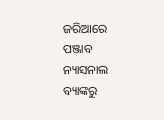ଜରିଆରେ ପଞ୍ଜାବ ନ୍ୟାସନାଲ ବ୍ୟାଙ୍କରୁ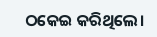ଠକେଇ କରିଥିଲେ।